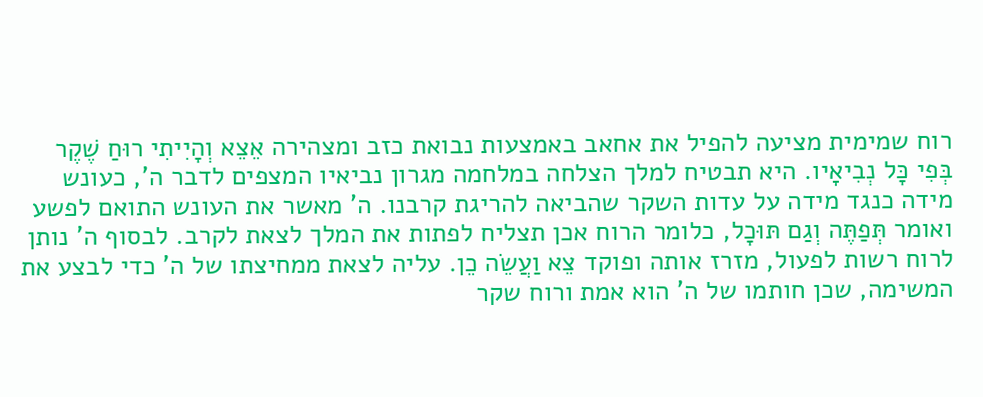רוח שמימית מציעה להפיל את אחאב באמצעות נבואת כזב ומצהירה אֵצֵא וְהָיִיתִי רוּחַ שֶׁקֶר בְּפִי כָּל נְבִיאָיו. היא תבטיח למלך הצלחה במלחמה מגרון נביאיו המצפים לדבר ה', כעונש מידה כנגד מידה על עדות השקר שהביאה להריגת קרבנו. ה' מאשר את העונש התואם לפשע ואומר תְּפַתֶּה וְגַם תּוּכָל, כלומר הרוח אכן תצליח לפתות את המלך לצאת לקרב. לבסוף ה' נותן לרוח רשות לפעול, מזרז אותה ופוקד צֵא וַעֲשֵׂה כֵן. עליה לצאת ממחיצתו של ה' כדי לבצע את המשימה, שכן חותמו של ה' הוא אמת ורוח שקר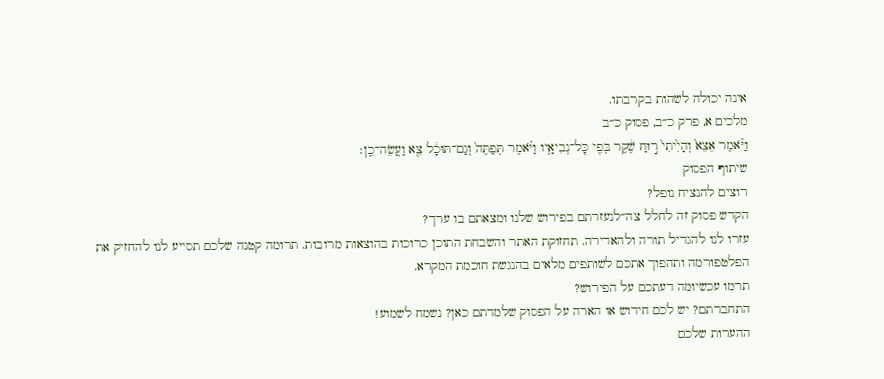אינה יכולה לשהות בקרבתו.
מלכים א, פרק כ״ב, פסוק כ״ב
וַיֹּ֗אמֶר אֵצֵא֙ וְהָיִ֙יתִי֙ ר֣וּחַ שֶׁ֔קֶר בְּפִ֖י כׇּל־נְבִיאָ֑יו וַיֹּ֗אמֶר תְּפַתֶּה֙ וְגַם־תּוּכָ֔ל צֵ֖א וַעֲשֵׂה־כֵֽן׃
שיתוף הפסוק
רוצים להנציח נופל?
הקדש פסוק זה לחלל צה״לנעזרתם בפירוש שלנו ומצאתם בו ערך?
עזרו לנו להגדיל תורה ולהאדירה. תחזוקת האתר והשבחת התוכן כרוכות בהוצאות מרובות. תרומה קטנה שלכם תסייע לנו להחזיק את הפלטפורמה ותהפוך אתכם לשותפים מלאים בהנגשת חוכמת המקרא.
תרמו עכשיומה דעתכם על הפירוש?
התחברתם? יש לכם חידוש או הארה על הפסוק שלמדתם כאן? נשמח לשמוע!
ההערות שלכם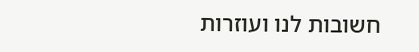חשובות לנו ועוזרות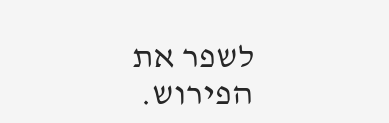לשפר את הפירוש.